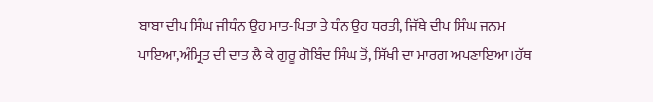ਬਾਬਾ ਦੀਪ ਸਿੰਘ ਜੀਧੰਨ ਉਹ ਮਾਤ-ਪਿਤਾ ਤੇ ਧੰਨ ਉਹ ਧਰਤੀ, ਜਿੱਥੇ ਦੀਪ ਸਿੰਘ ਜਨਮ ਪਾਇਆ,ਅੰਮ੍ਰਿਤ ਦੀ ਦਾਤ ਲੈ ਕੇ ਗੁਰੂ ਗੋਬਿੰਦ ਸਿੰਘ ਤੋਂ, ਸਿੱਖੀ ਦਾ ਮਾਰਗ ਅਪਣਾਇਆ।ਹੱਥ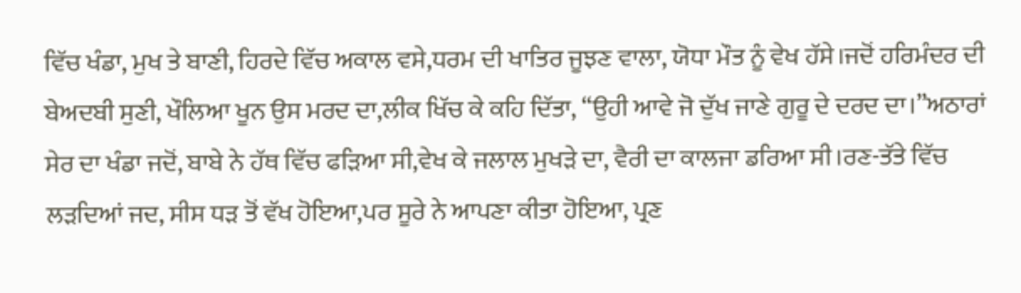ਵਿੱਚ ਖੰਡਾ, ਮੁਖ ਤੇ ਬਾਣੀ, ਹਿਰਦੇ ਵਿੱਚ ਅਕਾਲ ਵਸੇ,ਧਰਮ ਦੀ ਖਾਤਿਰ ਜੂਝਣ ਵਾਲਾ, ਯੋਧਾ ਮੌਤ ਨੂੰ ਵੇਖ ਹੱਸੇ।ਜਦੋਂ ਹਰਿਮੰਦਰ ਦੀ ਬੇਅਦਬੀ ਸੁਣੀ, ਖੌਲਿਆ ਖੂਨ ਉਸ ਮਰਦ ਦਾ,ਲੀਕ ਖਿੱਚ ਕੇ ਕਹਿ ਦਿੱਤਾ, “ਉਹੀ ਆਵੇ ਜੋ ਦੁੱਖ ਜਾਣੇ ਗੁਰੂ ਦੇ ਦਰਦ ਦਾ।”ਅਠਾਰਾਂ ਸੇਰ ਦਾ ਖੰਡਾ ਜਦੋਂ, ਬਾਬੇ ਨੇ ਹੱਥ ਵਿੱਚ ਫੜਿਆ ਸੀ,ਵੇਖ ਕੇ ਜਲਾਲ ਮੁਖੜੇ ਦਾ, ਵੈਰੀ ਦਾ ਕਾਲਜਾ ਡਰਿਆ ਸੀ।ਰਣ-ਤੱਤੇ ਵਿੱਚ ਲੜਦਿਆਂ ਜਦ, ਸੀਸ ਧੜ ਤੋਂ ਵੱਖ ਹੋਇਆ,ਪਰ ਸੂਰੇ ਨੇ ਆਪਣਾ ਕੀਤਾ ਹੋਇਆ, ਪ੍ਰਣ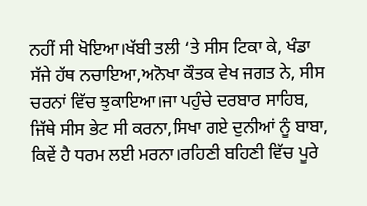ਨਹੀਂ ਸੀ ਖੋਇਆ।ਖੱਬੀ ਤਲੀ ‘ਤੇ ਸੀਸ ਟਿਕਾ ਕੇ, ਖੰਡਾ ਸੱਜੇ ਹੱਥ ਨਚਾਇਆ,ਅਨੋਖਾ ਕੌਤਕ ਵੇਖ ਜਗਤ ਨੇ, ਸੀਸ ਚਰਨਾਂ ਵਿੱਚ ਝੁਕਾਇਆ।ਜਾ ਪਹੁੰਚੇ ਦਰਬਾਰ ਸਾਹਿਬ, ਜਿੱਥੇ ਸੀਸ ਭੇਟ ਸੀ ਕਰਨਾ,ਸਿਖਾ ਗਏ ਦੁਨੀਆਂ ਨੂੰ ਬਾਬਾ, ਕਿਵੇਂ ਹੈ ਧਰਮ ਲਈ ਮਰਨਾ।ਰਹਿਣੀ ਬਹਿਣੀ ਵਿੱਚ ਪੂਰੇ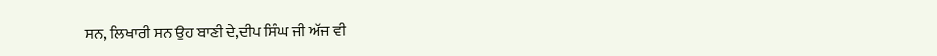ਸਨ, ਲਿਖਾਰੀ ਸਨ ਉਹ ਬਾਣੀ ਦੇ,ਦੀਪ ਸਿੰਘ ਜੀ ਅੱਜ ਵੀ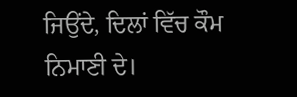ਜਿਉਂਦੇ, ਦਿਲਾਂ ਵਿੱਚ ਕੌਮ ਨਿਮਾਣੀ ਦੇ।